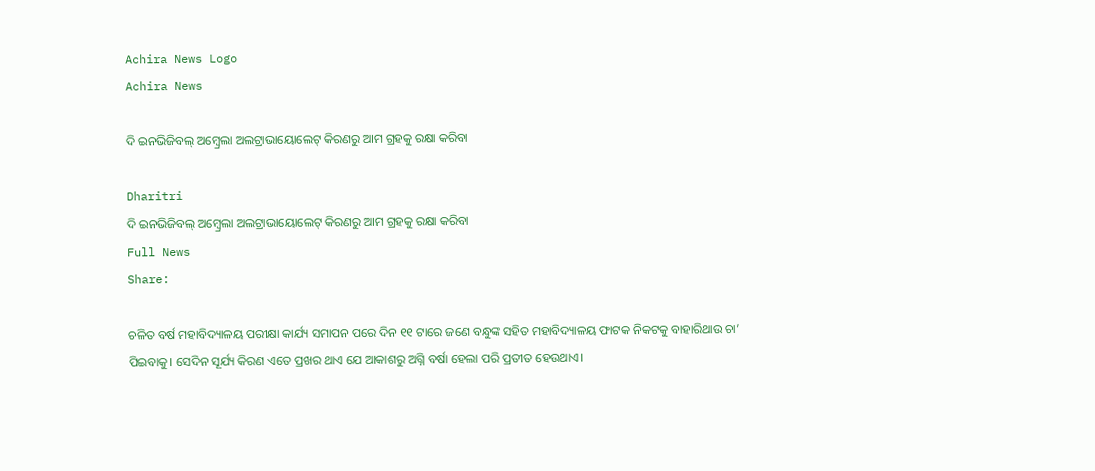Achira News Logo
Achira News

ଦି ଇନଭିଜିବଲ୍ ଅମ୍ବ୍ରେଲା ଅଲଟ୍ରାଭାୟୋଲେଟ୍ କିରଣରୁ ଆମ ଗ୍ରହକୁ ରକ୍ଷା କରିବା

Dharitri
ଦି ଇନଭିଜିବଲ୍ ଅମ୍ବ୍ରେଲା ଅଲଟ୍ରାଭାୟୋଲେଟ୍ କିରଣରୁ ଆମ ଗ୍ରହକୁ ରକ୍ଷା କରିବା
Full News
Share:

ଚଳିତ ବର୍ଷ ମହାବିଦ୍ୟାଳୟ ପରୀକ୍ଷା କାର୍ଯ୍ୟ ସମାପନ ପରେ ଦିନ ୧୧ ଟାରେ ଜଣେ ବନ୍ଧୁଙ୍କ ସହିତ ମହାବିଦ୍ୟାଳୟ ଫାଟକ ନିକଟକୁ ବାହାରିଥାଉ ଚା’ ପିଇବାକୁ। ସେଦିନ ସୂର୍ଯ୍ୟ କିରଣ ଏତେ ପ୍ରଖର ଥାଏ ଯେ ଆକାଶରୁ ଅଗ୍ନି ବର୍ଷା ହେଲା ପରି ପ୍ରତୀତ ହେଉଥାଏ।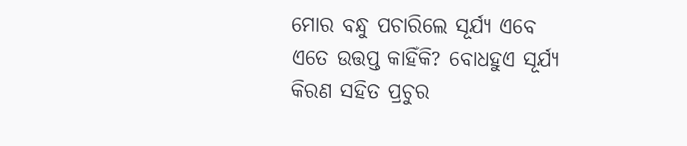ମୋର ବନ୍ଧୁ ପଚାରିଲେ ସୂର୍ଯ୍ୟ ଏବେ ଏତେ ଉତ୍ତପ୍ତ କାହିଁକି? ବୋଧହୁଏ ସୂର୍ଯ୍ୟ କିରଣ ସହିତ ପ୍ରଚୁର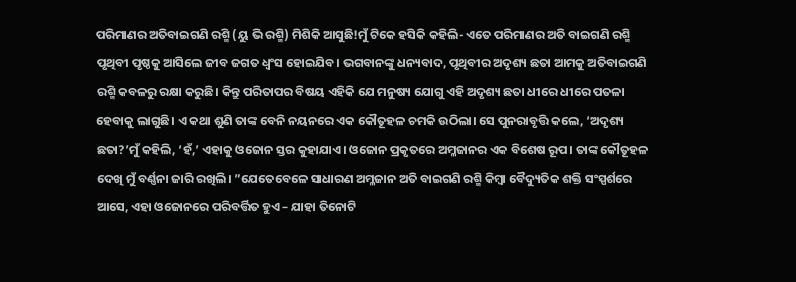ପରିମାଣର ଅତିବାଇଗଣି ରଶ୍ମି (ୟୁ ଭି ରଶ୍ମି) ମିଶିକି ଆସୁଛି!ମୁଁ ଟିକେ ହସିକି କହିଲି- ଏତେ ପରିମାଣର ଅତି ବାଇଗଣି ରଶ୍ମି ପୃଥିବୀ ପୃଷ୍ଠକୁ ଆସିଲେ ଜୀବ ଜଗତ ଧ୍ୱଂସ ହୋଇଯିବ। ଭଗବାନଙ୍କୁ ଧନ୍ୟବାଦ, ପୃଥିବୀର ଅଦୃଶ୍ୟ ଛତା ଆମକୁ ଅତିବାଇଗଣି ରଶ୍ମି କବଳରୁ ରକ୍ଷା କରୁଛି। କିନ୍ତୁ ପରିତାପର ବିଷୟ ଏହିକି ଯେ ମନୁଷ୍ୟ ଯୋଗୁ ଏହି ଅଦୃଶ୍ୟ ଛତା ଧୀରେ ଧୀରେ ପତଳା ହେବାକୁ ଲାଗୁଛି। ଏ କଥା ଶୁଣି ତାଙ୍କ ବେନି ନୟନରେ ଏକ କୌତୂହଳ ଚମକି ଉଠିଲା। ସେ ପୁନରାବୃତ୍ତି କଲେ, ‘ଅଦୃଶ୍ୟ ଛତା?’ମୁଁ କହିଲି, ‘ହଁ,’ ଏହାକୁ ଓଜୋନ ସ୍ତର କୁହାଯାଏ। ଓଜୋନ ପ୍ରକୃତରେ ଅମ୍ଳଜାନର ଏକ ବିଶେଷ ରୂପ। ତାଙ୍କ କୌତୂହଳ ଦେଖି ମୁଁ ବର୍ଣ୍ଣନା ଜାରି ରଖିଲି। ”ଯେତେବେଳେ ସାଧାରଣ ଅମ୍ଳଜାନ ଅତି ବାଇଗଣି ରଶ୍ମି କିମ୍ବା ବୈଦ୍ୟୁତିକ ଶକ୍ତି ସଂସ୍ପର୍ଶରେ ଆସେ, ଏହା ଓଜୋନରେ ପରିବର୍ତ୍ତିତ ହୁଏ – ଯାହା ତିନୋଟି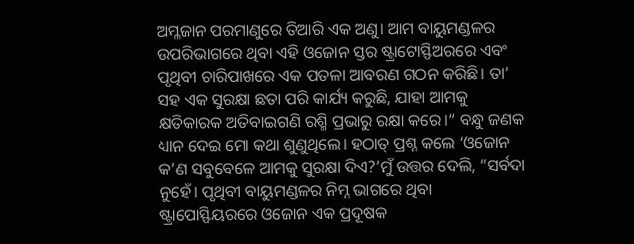ଅମ୍ଳଜାନ ପରମାଣୁରେ ତିଆରି ଏକ ଅଣୁ। ଆମ ବାୟୁମଣ୍ଡଳର ଉପରିଭାଗରେ ଥିବା ଏହି ଓଜୋନ ସ୍ତର ଷ୍ଟ୍ରାଟୋସ୍ଫିଅରରେ ଏବଂ ପୃଥିବୀ ଚାରିପାଖରେ ଏକ ପତଳା ଆବରଣ ଗଠନ କରିଛି। ତା’ ସହ ଏକ ସୁରକ୍ଷା ଛତା ପରି କାର୍ଯ୍ୟ କରୁଛି, ଯାହା ଆମକୁ କ୍ଷତିକାରକ ଅତିବାଇଗଣି ରଶ୍ମି ପ୍ରଭାରୁ ରକ୍ଷା କରେ।“ ବନ୍ଧୁ ଜଣକ ଧ୍ୟାନ ଦେଇ ମୋ କଥା ଶୁଣୁଥିଲେ। ହଠାତ୍‌ ପ୍ରଶ୍ନ କଲେ ‘ଓଜୋନ କ’ଣ ସବୁବେଳେ ଆମକୁ ସୁରକ୍ଷା ଦିଏ?’ମୁଁ ଉତ୍ତର ଦେଲି, ”ସର୍ବଦା ନୁହେଁ। ପୃଥିବୀ ବାୟୁମଣ୍ଡଳର ନିମ୍ନ ଭାଗରେ ଥିବା ଷ୍ଟ୍ରାପୋସ୍ଫିୟରରେ ଓଜୋନ ଏକ ପ୍ରଦୂଷକ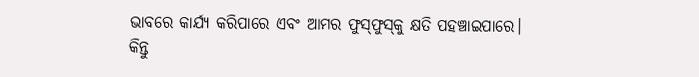ଭାବରେ କାର୍ଯ୍ୟ କରିପାରେ ଏବଂ ଆମର ଫୁସ୍‌ଫୁସ୍‌କୁ କ୍ଷତି ପହଞ୍ଚାଇପାରେ। କିନ୍ତୁ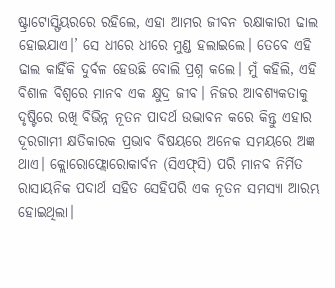ଷ୍ଟ୍ରାଟୋସ୍ଫିୟରରେ ରହିଲେ, ଏହା ଆମର ଜୀବନ ରକ୍ଷାକାରୀ ଢାଲ ହୋଇଯାଏ।’ ସେ ଧୀରେ ଧୀରେ ମୁଣ୍ଡ ହଲାଇଲେ। ତେବେ ଏହି ଢାଲ କାହିଁକି ଦୁର୍ବଳ ହେଉଛି ବୋଲି ପ୍ରଶ୍ନ କଲେ। ମୁଁ କହିଲି, ଏହି ବିଶାଳ ବିଶ୍ୱରେ ମାନବ ଏକ କ୍ଷୁଦ୍ର ଜୀବ। ନିଜର ଆବଶ୍ୟକତାକୁ ଦୃଷ୍ଟିରେ ରଖି ବିଭିନ୍ନ ନୂତନ ପାଦର୍ଥ ଉଦ୍ଭାବନ କରେ କିନ୍ତୁ ଏହାର ଦୂରଗାମୀ କ୍ଷତିକାରକ ପ୍ରଭାବ ବିଷୟରେ ଅନେକ ସମୟରେ ଅଜ୍ଞ ଥାଏ। କ୍ଲୋରୋଫ୍ଲୋରୋକାର୍ବନ (ସିଏଫ୍‌ସି) ପରି ମାନବ ନିର୍ମିତ ରାସାୟନିକ ପଦାର୍ଥ ସହିତ ସେହିପରି ଏକ ନୂତନ ସମସ୍ୟା ଆରମ୍ଭ ହୋଇଥିଲା।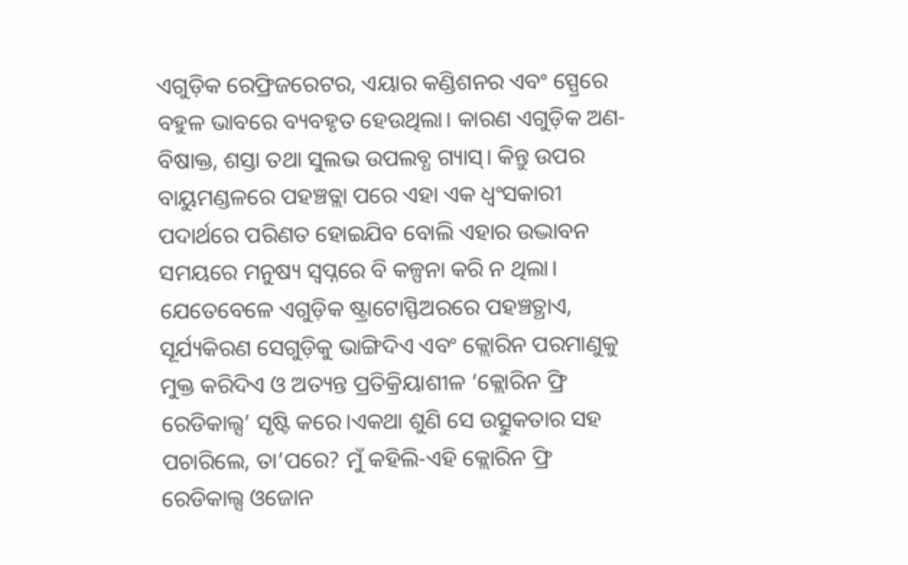ଏଗୁଡ଼ିକ ରେଫ୍ରିଜରେଟର, ଏୟାର କଣ୍ଡିଶନର ଏବଂ ସ୍ପ୍ରେରେ ବହୁଳ ଭାବରେ ବ୍ୟବହୃତ ହେଉଥିଲା। କାରଣ ଏଗୁଡ଼ିକ ଅଣ-ବିଷାକ୍ତ, ଶସ୍ତା ତଥା ସୁଲଭ ଉପଲବ୍ଧ ଗ୍ୟାସ୍‌। କିନ୍ତୁ ଉପର ବାୟୁମଣ୍ଡଳରେ ପହଞ୍ଚତ୍ଲା ପରେ ଏହା ଏକ ଧ୍ୱଂସକାରୀ ପଦାର୍ଥରେ ପରିଣତ ହୋଇଯିବ ବୋଲି ଏହାର ଉଦ୍ଭାବନ ସମୟରେ ମନୁଷ୍ୟ ସ୍ବପ୍ନରେ ବି କଳ୍ପନା କରି ନ ଥିଲା। ଯେତେବେଳେ ଏଗୁଡ଼ିକ ଷ୍ଟ୍ରାଟୋସ୍ଫିଅରରେ ପହଞ୍ଚତ୍ଥାଏ, ସୂର୍ଯ୍ୟକିରଣ ସେଗୁଡ଼ିକୁ ଭାଙ୍ଗିଦିଏ ଏବଂ କ୍ଲୋରିନ ପରମାଣୁକୁ ମୁକ୍ତ କରିଦିଏ ଓ ଅତ୍ୟନ୍ତ ପ୍ରତିକ୍ରିୟାଶୀଳ ‘କ୍ଲୋରିନ ଫ୍ରି ରେଡିକାଲ୍ସ’ ସୃଷ୍ଟି କରେ।ଏକଥା ଶୁଣି ସେ ଉତ୍ସୁକତାର ସହ ପଚାରିଲେ, ତା’ପରେ? ମୁଁ କହିଲି-ଏହି କ୍ଲୋରିନ ଫ୍ରି ରେଡିକାଲ୍ସ ଓଜୋନ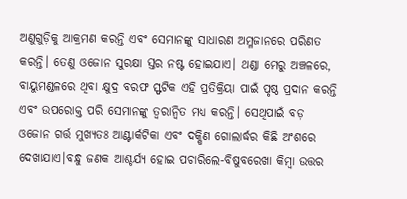ଅଣୁଗୁଡ଼ିକୁ ଆକ୍ରମଣ କରନ୍ତି ଏବଂ ସେମାନଙ୍କୁ ସାଧାରଣ ଅମ୍ଳଜାନରେ ପରିଣତ କରନ୍ତି। ତେଣୁ ଓଜୋନ ସୁରକ୍ଷା ସ୍ତର ନଷ୍ଟ ହୋଇଯାଏ। ଥଣ୍ଡା ମେରୁ ଅଞ୍ଚଳରେ, ବାୟୁମଣ୍ଡଳରେ ଥିବା କ୍ଷୁଦ୍ର ବରଫ ସ୍ଫଟିକ ଏହି ପ୍ରତିକ୍ରିୟା ପାଇଁ ପୃଷ୍ଠ ପ୍ରଦାନ କରନ୍ତି ଏବଂ ଉପରୋକ୍ତ ପରି ସେମାନଙ୍କୁ ତ୍ୱରାନ୍ବିତ ମଧ୍ୟ କରନ୍ତି। ସେଥିପାଇଁ ବଡ଼ ଓଜୋନ ଗର୍ତ୍ତ ମୁଖ୍ୟତଃ ଆଣ୍ଟାର୍କଟିକା ଏବଂ ଦକ୍ଷିଣ ଗୋଲାର୍ଦ୍ଧର କିଛି ଅଂଶରେ ଦେଖାଯାଏ।ବନ୍ଧୁ ଜଣକ ଆଶ୍ଚର୍ଯ୍ୟ ହୋଇ ପଚାରିଲେ-ବିଷୁବରେଖା କିମ୍ବା ଉତ୍ତର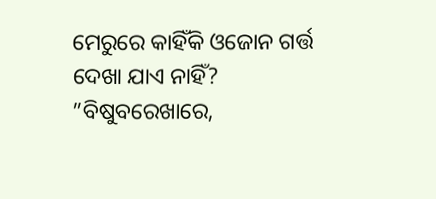ମେରୁରେ କାହିଁକି ଓଜୋନ ଗର୍ତ୍ତ ଦେଖା ଯାଏ ନାହିଁ? ”ବିଷୁବରେଖାରେ,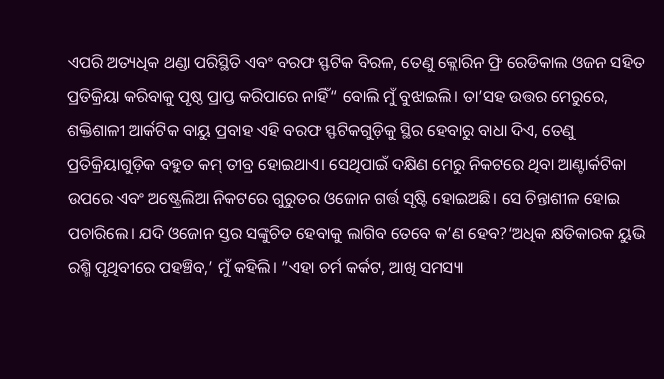ଏପରି ଅତ୍ୟଧିକ ଥଣ୍ଡା ପରିସ୍ଥିତି ଏବଂ ବରଫ ସ୍ଫଟିକ ବିରଳ, ତେଣୁ କ୍ଲୋରିନ ଫ୍ରି ରେଡିକାଲ ଓଜନ ସହିତ ପ୍ରତିକ୍ରିୟା କରିବାକୁ ପୃଷ୍ଠ ପ୍ରାପ୍ତ କରିପାରେ ନାହିଁ“ ବୋଲି ମୁଁ ବୁଝାଇଲି। ତା’ସହ ଉତ୍ତର ମେରୁରେ, ଶକ୍ତିଶାଳୀ ଆର୍କଟିକ ବାୟୁ ପ୍ରବାହ ଏହି ବରଫ ସ୍ଫଟିକଗୁଡ଼ିକୁ ସ୍ଥିର ହେବାରୁ ବାଧା ଦିଏ, ତେଣୁ ପ୍ରତିକ୍ରିୟାଗୁଡ଼ିକ ବହୁତ କମ୍‌ ତୀବ୍ର ହୋଇଥାଏ। ସେଥିପାଇଁ ଦକ୍ଷିଣ ମେରୁ ନିକଟରେ ଥିବା ଆଣ୍ଟାର୍କଟିକା ଉପରେ ଏବଂ ଅଷ୍ଟ୍ରେଲିଆ ନିକଟରେ ଗୁରୁତର ଓଜୋନ ଗର୍ତ୍ତ ସୃଷ୍ଟି ହୋଇଅଛି। ସେ ଚିନ୍ତାଶୀଳ ହୋଇ ପଚାରିଲେ। ଯଦି ଓଜୋନ ସ୍ତର ସଙ୍କୁଚିତ ହେବାକୁ ଲାଗିବ ତେବେ କ’ଣ ହେବ?‘ଅଧିକ କ୍ଷତିକାରକ ୟୁଭି ରଶ୍ମି ପୃଥିବୀରେ ପହଞ୍ଚିବ,’ ମୁଁ କହିଲି। ”ଏହା ଚର୍ମ କର୍କଟ, ଆଖି ସମସ୍ୟା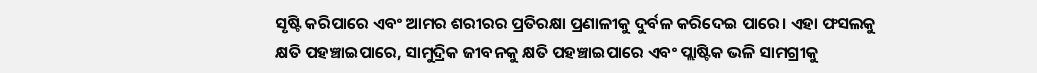ସୃଷ୍ଟି କରିପାରେ ଏବଂ ଆମର ଶରୀରର ପ୍ରତିରକ୍ଷା ପ୍ରଣାଳୀକୁ ଦୁର୍ବଳ କରିଦେଇ ପାରେ। ଏହା ଫସଲକୁ କ୍ଷତି ପହଞ୍ଚାଇପାରେ, ସାମୁଦ୍ରିକ ଜୀବନକୁ କ୍ଷତି ପହଞ୍ଚାଇପାରେ ଏବଂ ପ୍ଲାଷ୍ଟିକ ଭଳି ସାମଗ୍ରୀକୁ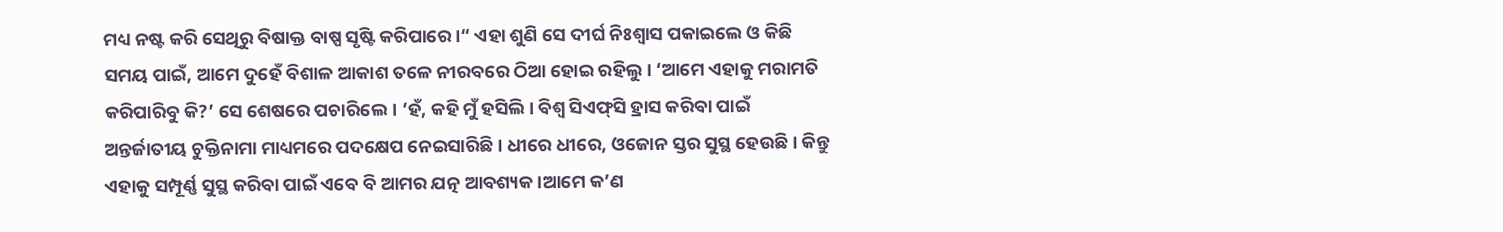ମଧ୍ୟ ନଷ୍ଟ କରି ସେଥିରୁ ବିଷାକ୍ତ ବାଷ୍ପ ସୃଷ୍ଟି କରିପାରେ।“ ଏହା ଶୁଣି ସେ ଦୀର୍ଘ ନିଃଶ୍ୱାସ ପକାଇଲେ ଓ କିଛି ସମୟ ପାଇଁ, ଆମେ ଦୁହେଁ ବିଶାଳ ଆକାଶ ତଳେ ନୀରବରେ ଠିଆ ହୋଇ ରହିଲୁ। ‘ଆମେ ଏହାକୁ ମରାମତି କରିପାରିବୁ କି?’ ସେ ଶେଷରେ ପଚାରିଲେ। ‘ହଁ, କହି ମୁଁ ହସିଲି। ବିଶ୍ୱ ସିଏଫ୍‌ସି ହ୍ରାସ କରିବା ପାଇଁ ଅନ୍ତର୍ଜାତୀୟ ଚୁକ୍ତିନାମା ମାଧ୍ୟମରେ ପଦକ୍ଷେପ ନେଇସାରିଛି। ଧୀରେ ଧୀରେ, ଓଜୋନ ସ୍ତର ସୁସ୍ଥ ହେଉଛି। କିନ୍ତୁ ଏହାକୁ ସମ୍ପୂର୍ଣ୍ଣ ସୁସ୍ଥ କରିବା ପାଇଁ ଏବେ ବି ଆମର ଯତ୍ନ ଆବଶ୍ୟକ।ଆମେ କ’ଣ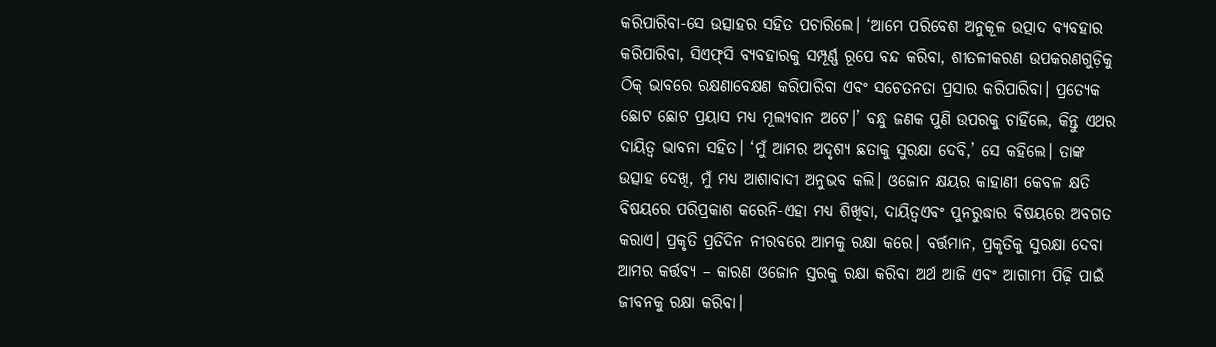କରିପାରିବା-ସେ ଉତ୍ସାହର ସହିତ ପଚାରିଲେ। ‘ଆମେ ପରିବେଶ ଅନୁକୂଳ ଉତ୍ପାଦ ବ୍ୟବହାର କରିପାରିବା, ସିଏଫ୍‌ସି ବ୍ୟବହାରକୁ ସମ୍ପୂର୍ଣ୍ଣ ରୂପେ ବନ୍ଦ କରିବା, ଶୀତଳୀକରଣ ଉପକରଣଗୁଡ଼ିକୁ ଠିକ୍‌ ଭାବରେ ରକ୍ଷଣାବେକ୍ଷଣ କରିପାରିବା ଏବଂ ସଚେତନତା ପ୍ରସାର କରିପାରିବା। ପ୍ରତ୍ୟେକ ଛୋଟ ଛୋଟ ପ୍ରୟାସ ମଧ୍ୟ ମୂଲ୍ୟବାନ ଅଟେ।’ ବନ୍ଧୁ ଜଣକ ପୁଣି ଉପରକୁ ଚାହିଁଲେ, କିନ୍ତୁ ଏଥର ଦାୟିତ୍ୱ ଭାବନା ସହିତ। ‘ମୁଁ ଆମର ଅଦୃଶ୍ୟ ଛତାକୁ ସୁରକ୍ଷା ଦେବି,’ ସେ କହିଲେ। ତାଙ୍କ ଉତ୍ସାହ ଦେଖି, ମୁଁ ମଧ୍ୟ ଆଶାବାଦୀ ଅନୁଭବ କଲି। ଓଜୋନ କ୍ଷୟର କାହାଣୀ କେବଳ କ୍ଷତି ବିଷୟରେ ପରିପ୍ରକାଶ କରେନି-ଏହା ମଧ୍ୟ ଶିଖିବା, ଦାୟିତ୍ୱଏବଂ ପୁନରୁଦ୍ଧାର ବିଷୟରେ ଅବଗତ କରାଏ। ପ୍ରକୃତି ପ୍ରତିଦିନ ନୀରବରେ ଆମକୁ ରକ୍ଷା କରେ। ବର୍ତ୍ତମାନ, ପ୍ରକୃତିକୁ ସୁରକ୍ଷା ଦେବା ଆମର କର୍ତ୍ତବ୍ୟ – କାରଣ ଓଜୋନ ସ୍ତରକୁ ରକ୍ଷା କରିବା ଅର୍ଥ ଆଜି ଏବଂ ଆଗାମୀ ପିଢ଼ି ପାଇଁ ଜୀବନକୁ ରକ୍ଷା କରିବା।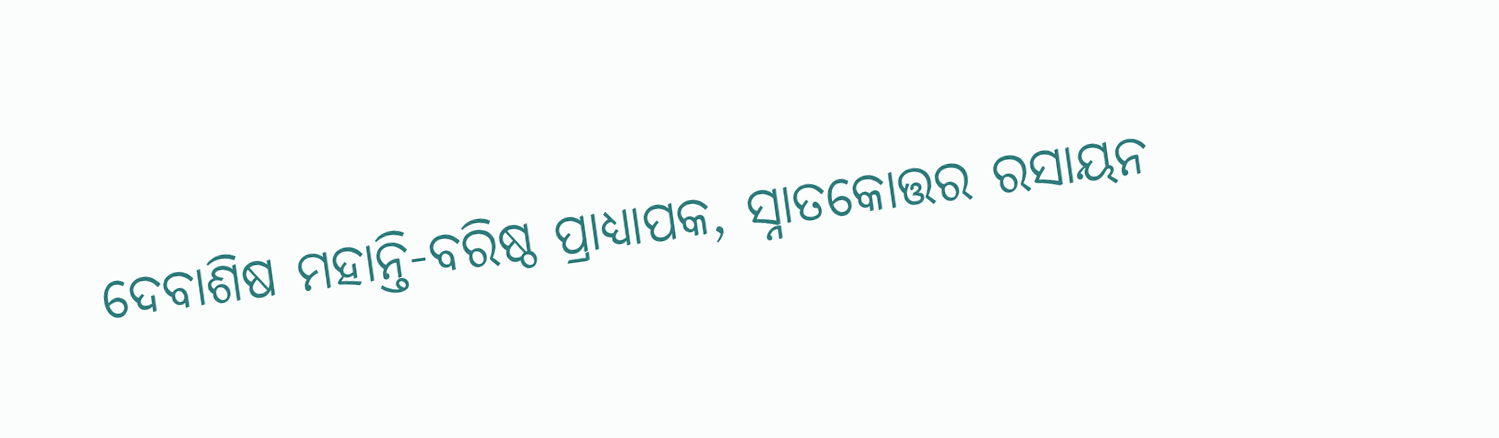ଦେବାଶିଷ ମହାନ୍ତି-ବରିଷ୍ଠ ପ୍ରାଧ୍ୟାପକ, ସ୍ନାତକୋତ୍ତର ରସାୟନ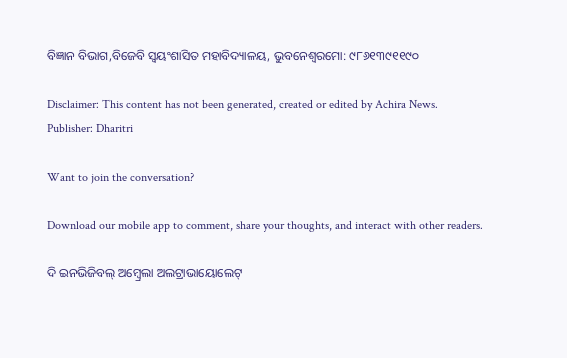ବିଜ୍ଞାନ ବିଭାଗ,ବିଜେବି ସ୍ବୟଂଶାସିତ ମହାବିଦ୍ୟାଳୟ, ଭୁବନେଶ୍ୱରମୋ: ୯୮୬୧୩୯୧୧୯୦

Disclaimer: This content has not been generated, created or edited by Achira News.
Publisher: Dharitri

Want to join the conversation?

Download our mobile app to comment, share your thoughts, and interact with other readers.

ଦି ଇନଭିଜିବଲ୍ ଅମ୍ବ୍ରେଲା ଅଲଟ୍ରାଭାୟୋଲେଟ୍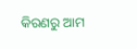କିରଣରୁ ଆମ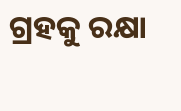ଗ୍ରହକୁ ରକ୍ଷା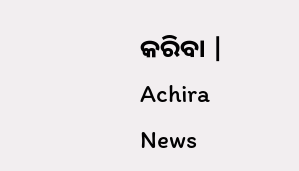କରିବା | Achira News